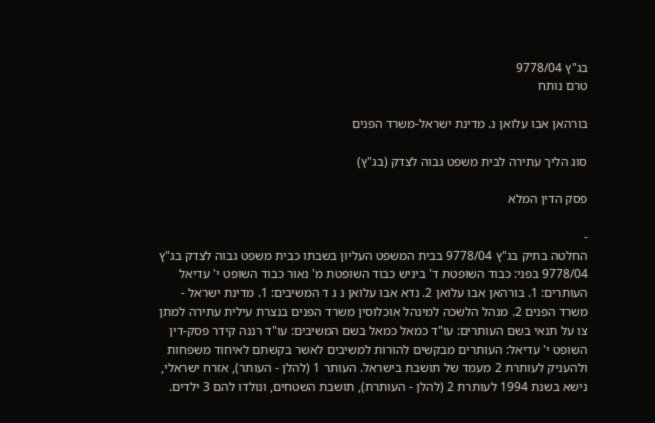בג"ץ 9778/04
טרם נותח

בורהאן אבו עלואן נ. מדינת ישראל-משרד הפנים

סוג הליך עתירה לבית משפט גבוה לצדק (בג"ץ)

פסק הדין המלא

-
החלטה בתיק בג"ץ 9778/04 בבית המשפט העליון בשבתו כבית משפט גבוה לצדק בג"ץ 9778/04 בפני: כבוד השופטת ד' ביניש כבוד השופטת מ' נאור כבוד השופט י' עדיאל העותרים: 1. בורהאן אבו עלואן 2. נדא אבו עלואן נ ג ד המשיבים: 1. מדינת ישראל - משרד הפנים 2. מנהל הלשכה למינהל אוכלוסין משרד הפנים בנצרת עילית עתירה למתן צו על תנאי בשם העותרים: עו"ד כמאל כמאל בשם המשיבים: עו"ד רננה קידר פסק-דין השופט י' עדיאל: העותרים מבקשים להורות למשיבים לאשר בקשתם לאיחוד משפחות ולהעניק לעותרת 2 מעמד של תושבת בישראל. העותר 1 (להלן - העותר), אזרח ישראלי, נישא בשנת 1994 לעותרת 2 (להלן - העותרת), תושבת השטחים, ונולדו להם 3 ילדים.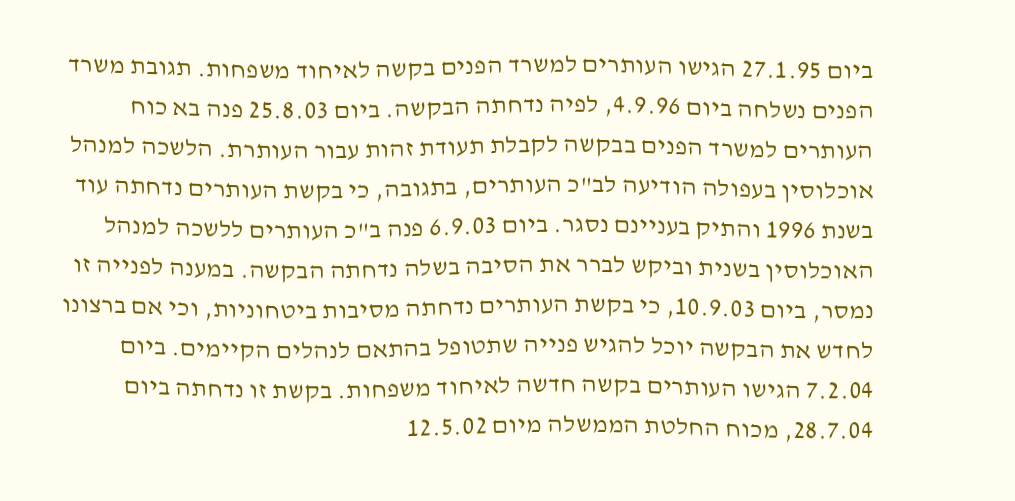ביום 27.1.95 הגישו העותרים למשרד הפנים בקשה לאיחוד משפחות. תגובת משרד הפנים נשלחה ביום 4.9.96, לפיה נדחתה הבקשה. ביום 25.8.03 פנה בא כוח העותרים למשרד הפנים בבקשה לקבלת תעודת זהות עבור העותרת. הלשכה למנהל אוכלוסין בעפולה הודיעה לב"כ העותרים, בתגובה, כי בקשת העותרים נדחתה עוד בשנת 1996 והתיק בעניינם נסגר. ביום 6.9.03 פנה ב"כ העותרים ללשכה למנהל האוכלוסין בשנית וביקש לברר את הסיבה בשלה נדחתה הבקשה. במענה לפנייה זו נמסר, ביום 10.9.03, כי בקשת העותרים נדחתה מסיבות ביטחוניות, וכי אם ברצונו לחדש את הבקשה יוכל להגיש פנייה שתטופל בהתאם לנהלים הקיימים. ביום 7.2.04 הגישו העותרים בקשה חדשה לאיחוד משפחות. בקשת זו נדחתה ביום 28.7.04, מכוח החלטת הממשלה מיום 12.5.02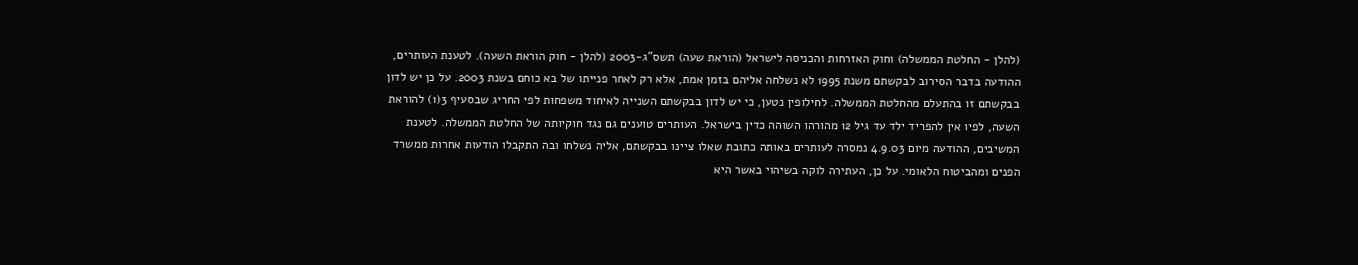(להלן - החלטת הממשלה) וחוק האזרחות והכניסה לישראל (הוראת שעה) תשס"ג-2003 (להלן - חוק הוראת השעה). לטענת העותרים, ההודעה בדבר הסירוב לבקשתם משנת 1995 לא נשלחה אליהם בזמן אמת, אלא רק לאחר פנייתו של בא כוחם בשנת 2003. על כן יש לדון בבקשתם זו בהתעלם מהחלטת הממשלה. לחילופין נטען, כי יש לדון בבקשתם השנייה לאיחוד משפחות לפי החריג שבסעיף 3(1) להוראת השעה, לפיו אין להפריד ילד עד גיל 12 מהורהו השוהה כדין בישראל. העותרים טוענים גם נגד חוקיותה של החלטת הממשלה. לטענת המשיבים, ההודעה מיום 4.9.03 נמסרה לעותרים באותה כתובת שאלו ציינו בבקשתם, אליה נשלחו ובה התקבלו הודעות אחרות ממשרד הפנים ומהביטוח הלאומי. על כן, העתירה לוקה בשיהוי באשר היא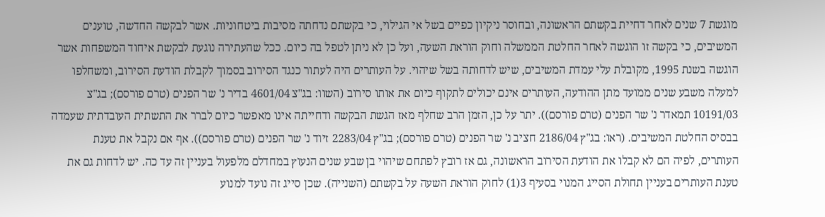מוגשת 7 שנים לאחר דחיית בקשתם הראשונה, ובחוסר ניקיון כפיים בשל אי הגילוי, כי בקשתם נדחתה מסיבות ביטחוניות. אשר לבקשה החדשה, טוענים המשיבים, כי בקשה זו הוגשה לאחר החלטת הממשלה וחוק הוראת השעה, ועל כן לא ניתן לטפל בה כיום. ככל שהעתירה נוגעת לבקשת איחוד המשפחות אשר הוגשה בשנת 1995, מקובלת עלי עמדת המשיבים, שיש לדחותה בשל שיהוי. על העותרים היה לעתור כנגד הסירוב בסמוך לקבלת הודעת הסירוב, ומשחלפו למעלה משבע שנים ממועד מתן ההודעה, העותרים אינם יכולים לתקוף כיום את אותו סירוב (השוו: בג"צ 4601/04 בדיר נ' שר הפנים (טרם פורסם); בג"צ 10191/03 תמאדר נ' שר הפנים (טרם פורסם)). יתר על כן, הזמן הרב שחלף מאז הגשת הבקשה ודחייתה אינו מאפשר כיום לברר את התשתית העובדתית שעמדה בבסיס החלטת המשיבים. (ראו: בג"ץ 2186/04 חציב נ' שר הפנים (טרם פורסם); בג"ץ 2283/04 זיוד נ' שר הפנים (טרם פורסם)). אף אם נקבל את טענת העותרים, לפיה הם לא קבלו את הודעת הסירוב הראשונה, גם אז רובץ לפתחם שיהוי בן שבע שנים הנעוץ במחדלם מלפעול בעניין זה עד כה. יש לדחות גם את טענת העותרים בעניין תחולת הסייג המנוי בסעיף 3(1) לחוק הוראת השעה על בקשתם (השנייה). שכן סייג זה נועד למנוע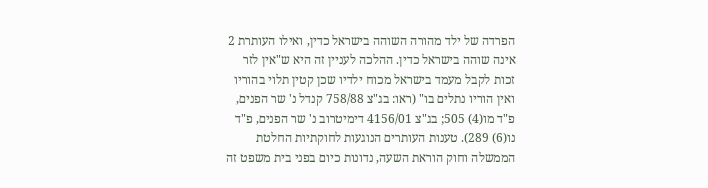הפרדה של ילד מהורה השוהה בישראל כדין, ואילו העותרת 2 אינה שוהה בישראל כדין. ההלכה לעניין זה היא ש"אין לזר זכות לקבל מעמד בישראל מכוח ילדיו שכן קטין תלוי בהוריו ואין הוריו נתלים בו" (ראו: בג"צ 758/88 קנדל נ' שר הפנים, פ"ד מו(4) 505; בג"צ 4156/01 דימיטרוב נ' שר הפנים, פ"ד נו(6) 289). טענות העותרים הנוגעות לחוקתיות החלטת הממשלה וחוק הוראת השעה, נדונות כיום בפני בית משפט זה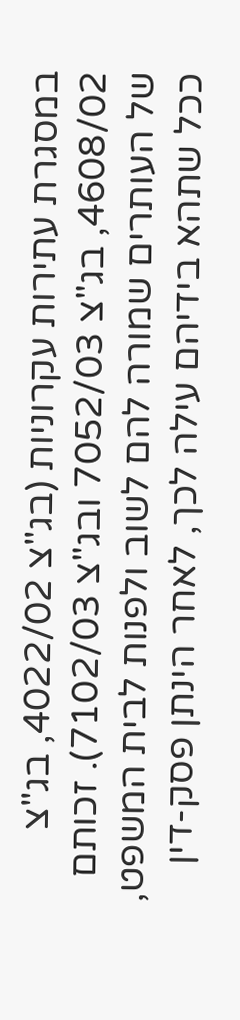במסגרת עתירות עקרוניות (בג"צ 4022/02, בג"צ 4608/02, בג"צ 7052/03 ובג"צ 7102/03). זכותם של העותרים שמורה להם לשוב ולפנות לבית המשפט, ככל שתהא בידיהם עילה לכך, לאחר הינתן פסק-דין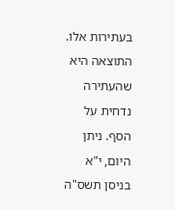בעתירות אלו. התוצאה היא שהעתירה נדחית על הסף. ניתן היום, י"א בניסן תשס"ה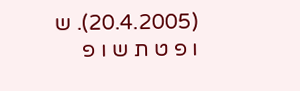(20.4.2005). ש ו פ ט ת ש ו פ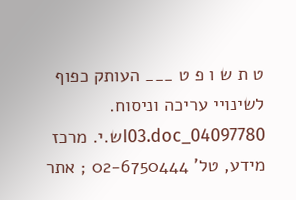ט ת ש ו פ ט ___ העותק כפוף לשינויי עריכה וניסוח. 04097780_I03.docש.י. מרכז מידע, טל' 02-6750444 ; אתר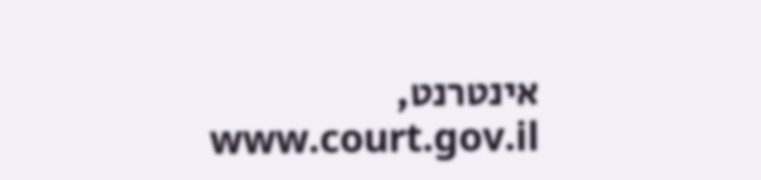אינטרנט, www.court.gov.il